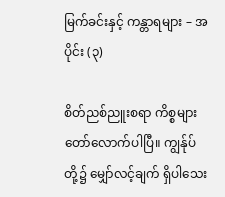မြက်ခင်းနှင့် ကန္တာရများ – အပိုင်း (၃)

စိတ်ညစ်ညူးစရာ ကိစ္စများ တော်လောက်ပါပြီ။ ကျွန်ုပ်တို့၌ မျှော်လင့်ချက် ရှိပါသေး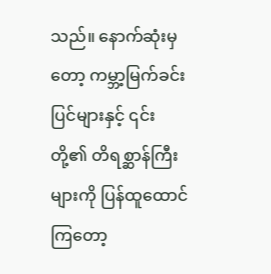သည်။ နောက်ဆုံးမှတော့ ကမ္ဘာ့မြက်ခင်းပြင်များနှင့် ၎င်းတို့၏ တိရစ္ဆာန်ကြီးများကို ပြန်ထူထောင်ကြတော့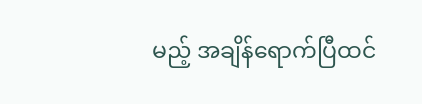မည့် အချိန်ရောက်ပြီထင်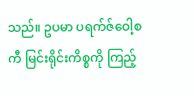သည်။ ဥပမာ ပရက်ဇ်ဝေါ့စကီ မြင်းရိုင်းကိစ္စကို ကြည့်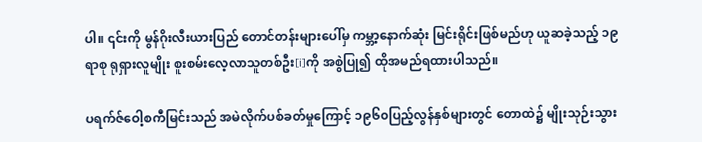ပါ။ ၎င်းကို မွန်ဂိုးလီးယားပြည် တောင်တန်းများပေါ်မှ ကမ္ဘာ့နောက်ဆုံး မြင်းရိုင်းဖြစ်မည်ဟု ယူဆခဲ့သည့် ၁၉ရာစု ရုရှားလူမျိုး စူးစမ်းလေ့လာသူတစ်ဦး[i]ကို အစွဲပြု၍ ထိုအမည်ရထားပါသည်။

ပရက်ဇ်ဝေါ့စကီမြင်းသည် အမဲလိုက်ပစ်ခတ်မှုကြောင့် ၁၉၆၀ပြည့်လွန်နှစ်များတွင် တောထဲ၌ မျိုးသုဉ်းသွား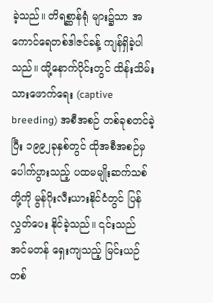ခဲ့သည်။ တိရစ္ဆာန်ရုံ များ၌သာ အကောင်ရေတစ်ဒါဇင်ခန့် ကျန်ရှိခဲ့ပါသည်။ ထို့နောက်ပိုင်းတွင် ထိန်းသိမ်းသားဖောက်ရေး (captive breeding) အစီအစဉ် တစ်ခုစတင်ခဲ့ပြီး ၁၉၉၂ခုနှစ်တွင် ထိုအစီအစဉ်မှ ပေါက်ပွားသည့် ပထမမျိုးဆက်သစ်တို့ကို မွန်ဂိုးလီးယားနိုင်ငံတွင် ပြန်လွှတ်ပေး နိုင်ခဲ့သည်။ ၎င်းသည် အင်မတန် ရှေးကျသည့် မြင်းယဉ်တစ်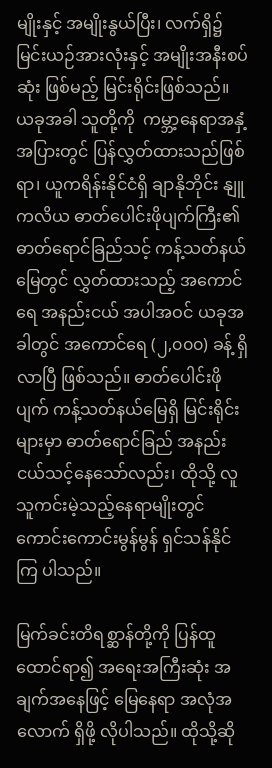မျိုးနှင့် အမျိုးနွယ်ပြီး၊ လက်ရှိ၌ မြင်းယဉ်အားလုံးနှင့် အမျိုးအနီးစပ်ဆုံး ဖြစ်မည့် မြင်းရိုင်းဖြစ်သည်။ ယခုအခါ သူတို့ကို  ကမ္ဘာ့နေရာအနှံ့အပြားတွင် ပြန်လွှတ်ထားသည်ဖြစ်ရာ၊ ယူကရိန်းနိုင်ငံရှိ ချာနိုဘိုင်း နျူကလိယ ဓာတ်ပေါင်းဖိုပျက်ကြီး၏ ဓာတ်ရောင်ခြည်သင့် ကန့်သတ်နယ်မြေတွင် လွှတ်ထားသည့် အကောင်ရေ အနည်းငယ် အပါအဝင် ယခုအခါတွင် အကောင်ရေ (၂,၀၀၀) ခန့် ရှိလာပြီ ဖြစ်သည်။ ဓာတ်ပေါင်းဖိုပျက် ကန့်သတ်နယ်မြေရှိ မြင်းရိုင်းများမှာ ဓာတ်ရောင်ခြည် အနည်းငယ်သင့်နေသော်လည်း၊ ထိုသို့ လူသူကင်းမဲ့သည့်နေရာမျိုးတွင် ကောင်းကောင်းမွန်မွန် ရှင်သန်နိုင်ကြ ပါသည်။

မြက်ခင်းတိရစ္ဆာန်တို့ကို ပြန်ထူထောင်ရာ၍ အရေးအကြီးဆုံး အချက်အနေဖြင့် မြေနေရာ အလုံအလောက် ရှိဖို့ လိုပါသည်။ ထိုသို့ဆို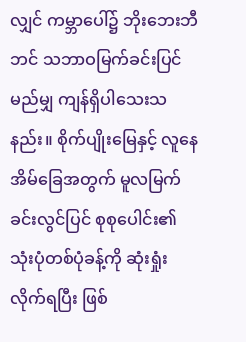လျှင် ကမ္ဘာပေါ်၌ ဘိုးဘေးဘီဘင် သဘာဝမြက်ခင်းပြင် မည်မျှ ကျန်ရှိပါသေးသနည်း။ စိုက်ပျိုးမြေနှင့် လူနေအိမ်ခြေအတွက် မူလမြက်ခင်းလွင်ပြင် စုစုပေါင်း၏ သုံးပုံတစ်ပုံခန့်ကို ဆုံးရှုံးလိုက်ရပြီး ဖြစ်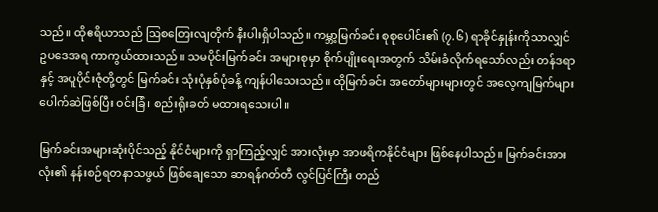သည်။ ထိုဧရိယာသည် ဩစတြေးလျတိုက် နီးပါးရှိပါသည်။ ကမ္ဘာ့မြက်ခင်း စုစုပေါင်း၏ (၇.၆) ရာခိုင်နှုန်းကိုသာလျှင် ဥပဒေအရ ကာကွယ်ထားသည်။ သမပိုင်းမြက်ခင်း အများစုမှာ စိုက်ပျိုးရေးအတွက် သိမ်းခံလိုက်ရသော်လည်း တန်ဒရာနှင့် အပူပိုင်းဇုံတို့တွင် မြက်ခင်း သုံးပုံနှစ်ပုံခန့် ကျန်ပါသေးသည်။ ထိုမြက်ခင်း အတော်များများတွင် အလေ့ကျမြက်များ ပေါက်ဆဲဖြစ်ပြီး ဝင်းခြံ၊ စည်းရိုးခတ် မထားရသေးပါ။

မြက်ခင်းအများဆုံးပိုင်သည့် နိုင်ငံများကို ရှာကြည့်လျှင် အားလုံးမှာ အာဖရိကနိုင်ငံများ ဖြစ်နေပါသည်။ မြက်ခင်းအားလုံး၏ နန်းစဉ်ရတနာသဖွယ် ဖြစ်ချေသော ဆာရန်ဂတ်တီ လွင်ပြင်ကြီး တည်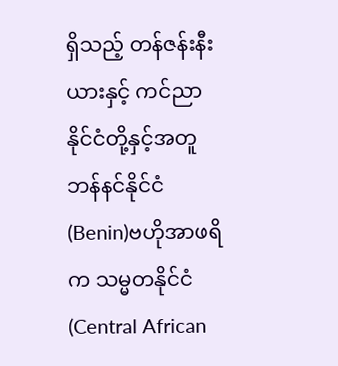ရှိသည့် တန်ဇန်းနီးယားနှင့် ကင်ညာနိုင်ငံတို့နှင့်အတူ ဘန်နင်နိုင်ငံ (Benin)ဗဟိုအာဖရိက သမ္မတနိုင်ငံ (Central African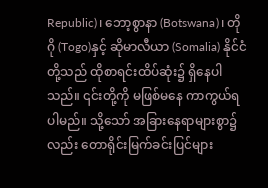Republic)၊ ဘော့စွာနာ (Botswana)၊ တိုဂို (Togo)နှင့် ဆိုမာလီယာ (Somalia) နိုင်ငံတို့သည် ထိုစာရင်းထိပ်ဆုံး၌ ရှိနေပါသည်။ ၎င်းတို့ကို မဖြစ်မနေ ကာကွယ်ရပါမည်။ သို့သော် အခြားနေရာများစွာ၌လည်း တောရိုင်းမြက်ခင်းပြင်များ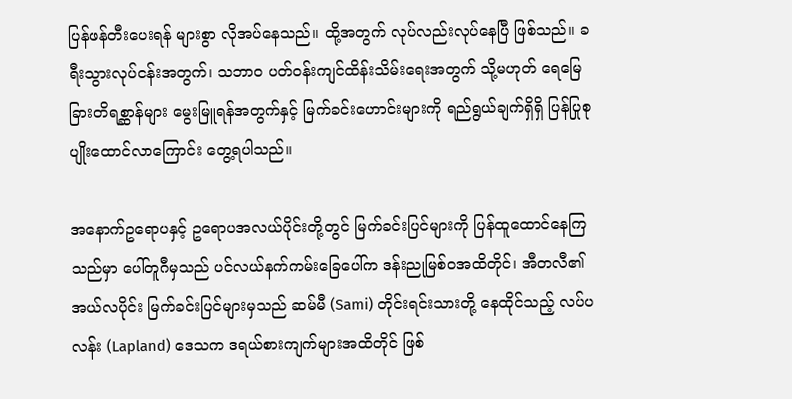ပြန်ဖန်တီးပေးရန် များစွာ လိုအပ်နေသည်။ ထို့အတွက် လုပ်လည်းလုပ်နေပြီ ဖြစ်သည်။ ခရီးသွားလုပ်ငန်းအတွက်၊ သဘာဝ ပတ်ဝန်းကျင်ထိန်းသိမ်းရေးအတွက် သို့မဟုတ် ရေမြေခြားတိရစ္ဆာန်များ မွေးမြူရန်အတွက်နှင့် မြက်ခင်းဟောင်းများကို ရည်ရွယ်ချက်ရှိရှိ ပြန်ပြုစုပျိုးထောင်လာကြောင်း တွေ့ရပါသည်။

အနောက်ဥရောပနှင့် ဥရောပအလယ်ပိုင်းတို့တွင် မြက်ခင်းပြင်များကို ပြန်ထူထောင်နေကြသည်မှာ ပေါ်တူဂီမှသည် ပင်လယ်နက်ကမ်းခြေပေါ်က ဒန်းညုမြစ်ဝအထိတိုင်၊ အီတလီ၏ အယ်လပိုင်း မြက်ခင်းပြင်များမှသည် ဆမ်မီ (Sami) တိုင်းရင်းသားတို့ နေထိုင်သည့် လပ်ပလန်း (Lapland) ဒေသက ဒရယ်စားကျက်များအထိတိုင် ဖြစ်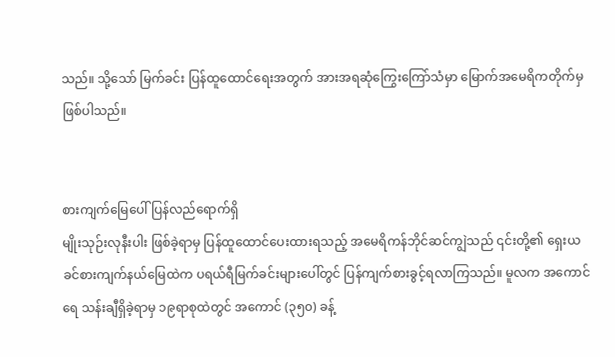သည်။ သို့သော် မြက်ခင်း ပြန်ထူထောင်ရေးအတွက် အားအရဆုံကြွေးကြော်သံမှာ မြောက်အမေရိကတိုက်မှ ဖြစ်ပါသည်။


စားကျက်မြေပေါ် ပြန်လည်ရောက်ရှိ
မျိုးသုဉ်းလုနီးပါး ဖြစ်ခဲ့ရာမှ ပြန်ထူထောင်ပေးထားရသည့် အမေရိကန်ဘိုင်ဆင်ကျွဲသည် ၎င်းတို့၏ ရှေးယခင်စားကျက်နယ်မြေထဲက ပရယ်ရီမြက်ခင်းများပေါ်တွင် ပြန်ကျက်စားခွင့်ရလာကြသည်။ မူလက အကောင်ရေ သန်းချီရှိခဲ့ရာမှ ၁၉ရာစုထဲတွင် အကောင် (၃၅၀) ခန့်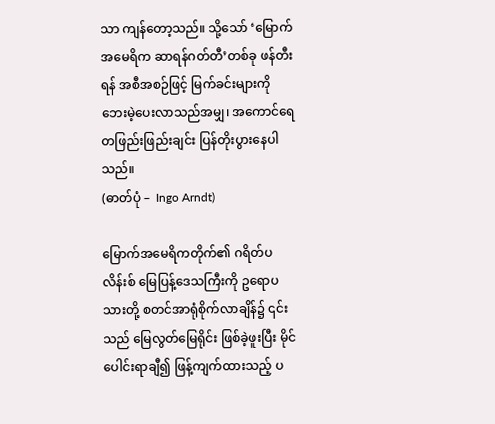သာ ကျန်တော့သည်။ သို့သော် ‘မြောက်အမေရိက ဆာရန်ဂတ်တီ’တစ်ခု ဖန်တီးရန် အစီအစဉ်ဖြင့် မြက်ခင်းများကို ဘေးမဲ့ပေးလာသည်အမျှ၊ အကောင်ရေ တဖြည်းဖြည်းချင်း ပြန်တိုးပွားနေပါသည်။
(ဓာတ်ပုံ –  Ingo Arndt)

မြောက်အမေရိကတိုက်၏ ဂရိတ်ပလိန်းစ် မြေပြန့်ဒေသကြီးကို ဥရောပသားတို့ စတင်အာရုံစိုက်လာချိန်၌ ၎င်းသည် မြေလွတ်မြေရိုင်း ဖြစ်ခဲ့ဖူးပြီး မိုင်ပေါင်းရာချီ၍ ဖြန့်ကျက်ထားသည့် ပ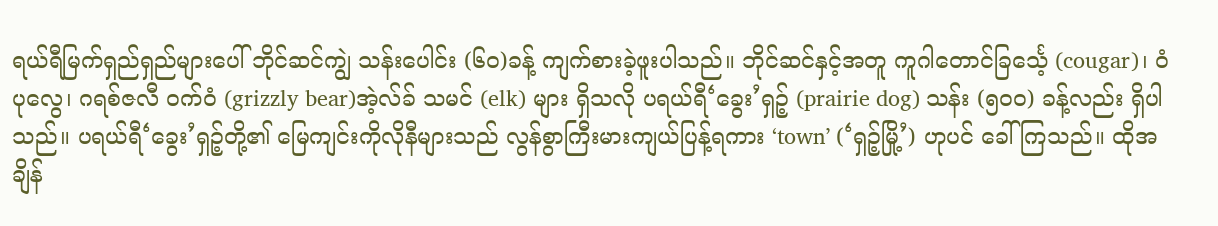ရယ်ရီမြက်ရှည်ရှည်များပေါ် ဘိုင်ဆင်ကျွဲ သန်းပေါင်း (၆၀)ခန့် ကျက်စားခဲ့ဖူးပါသည်။ ဘိုင်ဆင်နှင့်အတူ ကူဂါတောင်ခြင်္သေ့ (cougar)၊ ဝံပုလွေ၊ ဂရစ်ဇလီ ဝက်ဝံ (grizzly bear)အဲ့လ်ခ် သမင် (elk) များ ရှိသလို ပရယ်ရီ‘ခွေး’ရှဉ့် (prairie dog) သန်း (၅၀၀) ခန့်လည်း ရှိပါသည်။ ပရယ်ရီ‘ခွေး’ရှဉ့်တို့၏ မြေကျင်းကိုလိုနီများသည် လွန်စွာကြီးမားကျယ်ပြန့်ရကား ‘town’ (‘ရှဉ့်မြို့’) ဟုပင် ခေါ်ကြသည်။ ထိုအချိန်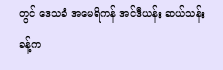တွင် ဒေသခံ အမေရိကန် အင်ဒီယန်း ဆယ်သန်းခန့်က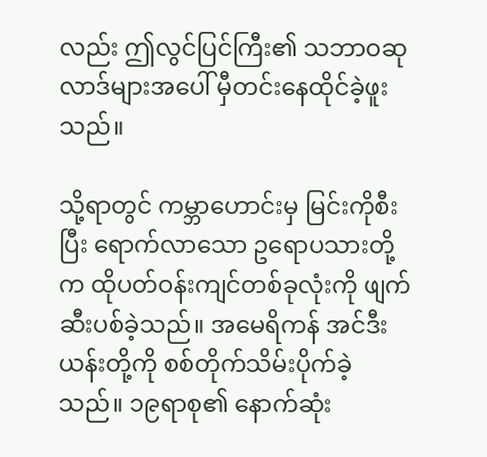လည်း ဤလွင်ပြင်ကြီး၏ သဘာဝဆုလာဒ်များအပေါ် မှီတင်းနေထိုင်ခဲ့ဖူးသည်။

သို့ရာတွင် ကမ္ဘာဟောင်းမှ မြင်းကိုစီးပြီး ရောက်လာသော ဥရောပသားတို့က ထိုပတ်ဝန်းကျင်တစ်ခုလုံးကို ဖျက်ဆီးပစ်ခဲ့သည်။ အမေရိကန် အင်ဒီးယန်းတို့ကို စစ်တိုက်သိမ်းပိုက်ခဲ့သည်။ ၁၉ရာစု၏ နောက်ဆုံး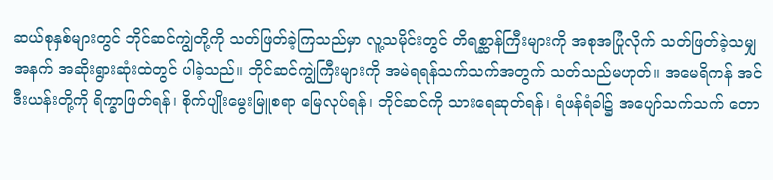ဆယ်စုနှစ်များတွင် ဘိုင်ဆင်ကျွဲတို့ကို သတ်ဖြတ်ခဲ့ကြသည်မှာ လူ့သမိုင်းတွင် တိရစ္ဆာန်ကြီးများကို အစုအပြုံလိုက် သတ်ဖြတ်ခဲ့သမျှအနက် အဆိုးရွားဆုံးထဲတွင် ပါခဲ့သည်။ ဘိုင်ဆင်ကျွဲကြီးများကို အမဲရရန်သက်သက်အတွက် သတ်သည်မဟုတ်။ အမေရိကန် အင်ဒီးယန်းတို့ကို ရိက္ခာဖြတ်ရန်၊ စိုက်ပျိုးမွေးမြူစရာ မြေလုပ်ရန်၊ ဘိုင်ဆင်ကို သားရေဆုတ်ရန်၊ ရံဖန်ရံခါ၌ အပျော်သက်သက် တော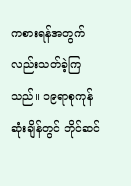ကစားရန်အတွက်လည်းသတ်ခဲ့ကြသည်။ ၁၉ရာစုကုန်ဆုံးချိန်တွင် ဘိုင်ဆင်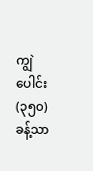ကျွဲပေါင်း (၃၅၀) ခန့်သာ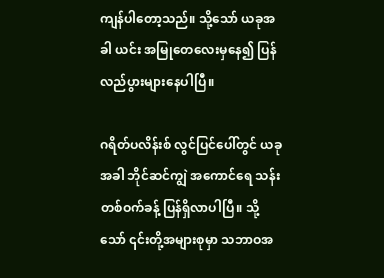ကျန်ပါတော့သည်။ သို့သော် ယခုအခါ ယင်း အမြုတေလေးမှနေ၍ ပြန်လည်ပွားများနေပါပြီ။

ဂရိတ်ပလိန်းစ် လွင်ပြင်ပေါ်တွင် ယခုအခါ ဘိုင်ဆင်ကျွဲ အကောင်ရေ သန်းတစ်ဝက်ခန့် ပြန်ရှိလာပါပြီ။ သို့သော် ၎င်းတို့အများစုမှာ သဘာဝအ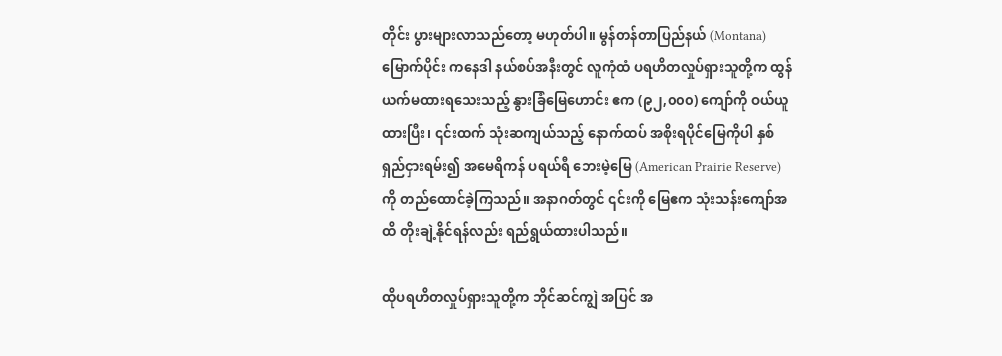တိုင်း ပွားများလာသည်တော့ မဟုတ်ပါ။ မွန်တန်တာပြည်နယ် (Montana) မြောက်ပိုင်း ကနေဒါ နယ်စပ်အနီးတွင် လူကုံထံ ပရဟိတလှုပ်ရှားသူတို့က ထွန်ယက်မထားရသေးသည့် နွားခြံမြေဟောင်း ဧက (၉၂,၀၀၀) ကျော်ကို ဝယ်ယူထားပြီး၊ ၎င်းထက် သုံးဆကျယ်သည့် နောက်ထပ် အစိုးရပိုင်မြေကိုပါ နှစ်ရှည်ငှားရမ်း၍ အမေရိကန် ပရယ်ရီ ဘေးမဲ့မြေ (American Prairie Reserve) ကို တည်ထောင်ခဲ့ကြသည်။ အနာဂတ်တွင် ၎င်းကို မြေဧက သုံးသန်းကျော်အထိ တိုးချဲ့နိုင်ရန်လည်း ရည်ရွယ်ထားပါသည်။

ထိုပရဟိတလှုပ်ရှားသူတို့က ဘိုင်ဆင်ကျွဲ အပြင် အ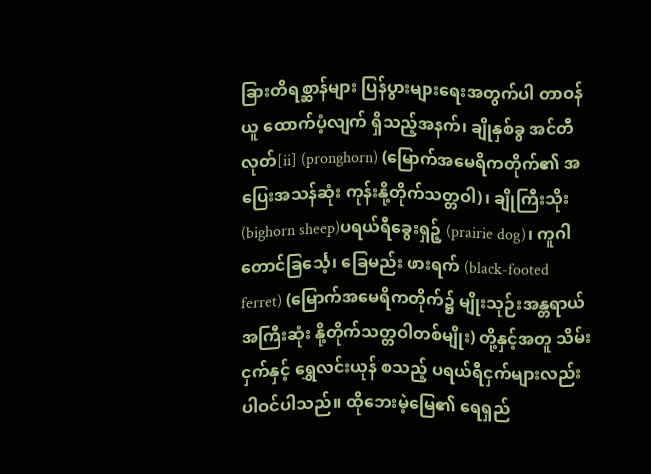ခြားတိရစ္ဆာန်များ ပြန်ပွားများရေးအတွက်ပါ တာဝန်ယူ ထောက်ပံ့လျက် ရှိသည့်အနက်၊ ချိုနှစ်ခွ အင်တီလုတ်[ii] (pronghorn) (မြောက်အမေရိကတိုက်၏ အပြေးအသန်ဆုံး ကုန်းနို့တိုက်သတ္တဝါ)၊ ချိုကြီးသိုး (bighorn sheep)ပရယ်ရီခွေးရှဉ့် (prairie dog)၊ ကူဂါ တောင်ခြင်္သေ့၊ ခြေမည်း ဖားရက် (black-footed ferret) (မြောက်အမေရိကတိုက်၌ မျိုးသုဉ်းအန္တရာယ်အကြီးဆုံး နို့တိုက်သတ္တဝါတစ်မျိုး) တို့နှင့်အတူ သိမ်းငှက်နှင့် ရွှေလင်းယုန် စသည့် ပရယ်ရီငှက်များလည်း ပါဝင်ပါသည်။ ထိုဘေးမဲ့မြေ၏ ရေရှည်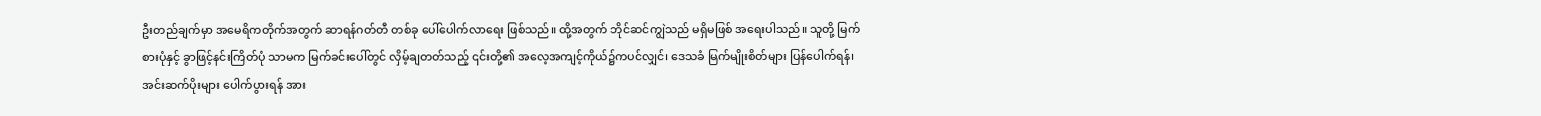ဦးတည်ချက်မှာ အမေရိကတိုက်အတွက် ဆာရန်ဂတ်တီ တစ်ခု ပေါ်ပေါက်လာရေး ဖြစ်သည်။ ထို့အတွက် ဘိုင်ဆင်ကျွဲသည် မရှိမဖြစ် အရေးပါသည်။ သူတို့ မြက်စားပုံနှင့် ခွာဖြင့်နင်းကြိတ်ပုံ သာမက မြက်ခင်းပေါ်တွင် လှိမ့်ချတတ်သည့် ၎င်းတို့၏ အလေ့အကျင့်ကိုယ်၌ကပင်လျှင်၊ ဒေသခံ မြက်မျိုးစိတ်များ ပြန်ပေါက်ရန်၊ အင်းဆက်ပိုးများ ပေါက်ပွားရန် အား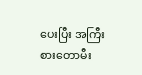ပေးပြီး အကြီးစားတောမီး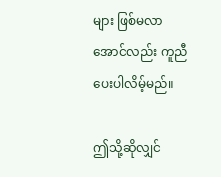များ ဖြစ်မလာအောင်လည်း ကူညီပေးပါလိမ့်မည်။

ဤသို့ဆိုလျှင်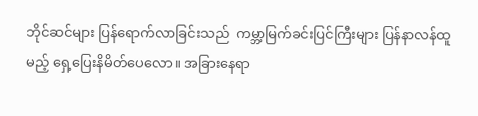ဘိုင်ဆင်များ ပြန်ရောက်လာခြင်းသည်  ကမ္ဘာ့မြက်ခင်းပြင်ကြီးများ ပြန်နာလန်ထူမည့် ရှေ့ပြေးနိမိတ်ပေလော။ အခြားနေရာ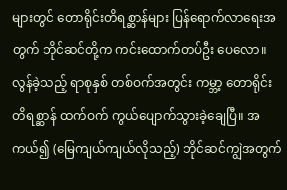များတွင် တောရိုင်းတိရစ္ဆာန်များ ပြန်ရောက်လာရေးအတွက် ဘိုင်ဆင်တို့က ကင်းထောက်တပ်ဦး ပေလော။ လွန်ခဲ့သည့် ရာစုနှစ် တစ်ဝက်အတွင်း ကမ္ဘာ့ တောရိုင်းတိရစ္ဆာန် ထက်ဝက် ကွယ်ပျောက်သွားခဲ့ချေပြီ။ အကယ်၍ (မြေကျယ်ကျယ်လိုသည့်) ဘိုင်ဆင်ကျွဲအတွက်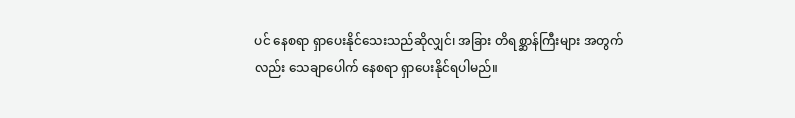ပင် နေစရာ ရှာပေးနိုင်သေးသည်ဆိုလျှင်၊ အခြား တိရစ္ဆာန်ကြီးများ အတွက်လည်း သေချာပေါက် နေစရာ ရှာပေးနိုင်ရပါမည်။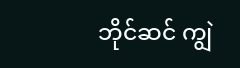ဘိုင်ဆင် ကျွဲ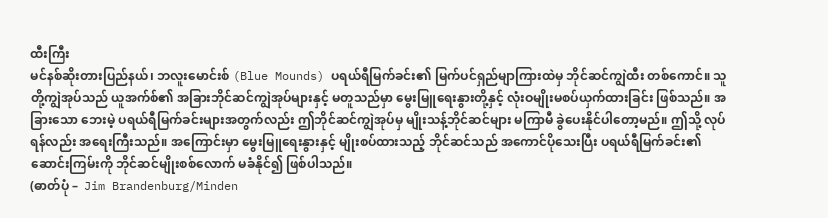ထီးကြီး
မင်နစ်ဆိုးတားပြည်နယ်၊ ဘလူးမောင်းစ် (Blue Mounds) ပရယ်ရီမြက်ခင်း၏ မြက်ပင်ရှည်မျာကြားထဲမှ ဘိုင်ဆင်ကျွဲထီး တစ်ကောင်။ သူတို့ကျွဲအုပ်သည် ယူအက်စ်၏ အခြားဘိုင်ဆင်ကျွဲအုပ်များနှင့် မတူသည်မှာ မွေးမြူရေးနွားတို့နှင့် လုံးဝမျိုးမစပ်ယှက်ထားခြင်း ဖြစ်သည်။ အခြားသော ဘေးမဲ့ ပရယ်ရီမြက်ခင်းများအတွက်လည်း ဤဘိုင်ဆင်ကျွဲအုပ်မှ မျိုးသန့်ဘိုင်ဆင်များ မကြာမီ ခွဲပေးနိုင်ပါတော့မည်။ ဤသို့ လုပ်ရန်လည်း အရေးကြီးသည်။ အကြောင်းမှာ မွေးမြူရေးနွားနှင့် မျိုးစပ်ထားသည့် ဘိုင်ဆင်သည် အကောင်ပိုသေးပြီး ပရယ်ရီမြက်ခင်း၏ ဆောင်းကြမ်းကို ဘိုင်ဆင်မျိုးစစ်လောက် မခံနိုင်၍ ဖြစ်ပါသည်။
(ဓာတ်ပုံ –  Jim Brandenburg/Minden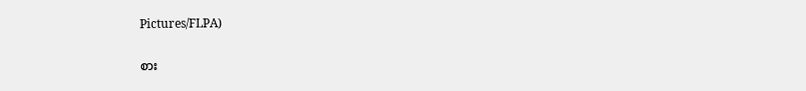Pictures/FLPA)

စား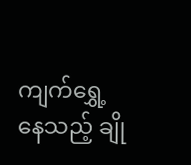ကျက်ရွှေ့နေသည့် ချို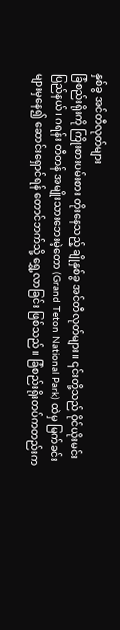နှစ်ခွ အင်တီလုတ်များ
ခြံစည်းရိုးကို ကြိုးစားပမ်းစား တိုးနေသည့် ချိုနှစ်ခွ အင်တီလုတ်များ။ ၎င်းတို့သည် ဝိုင်ယိုးမင်းပြည်နယ်၊ ဂရန်း တီတန် အမျိုးသားဘေးမဲ့တော (Grand Teton National Park) ထဲမှ မြက်ခင်းများမှနေ၍ ဆောင်းရှောင်ရန် တောင်ဘက်သို့ ရွှေ့လာခြင်း ဖြစ်သည်။ ခြံစည်းရိုးတပ်ကတည်းက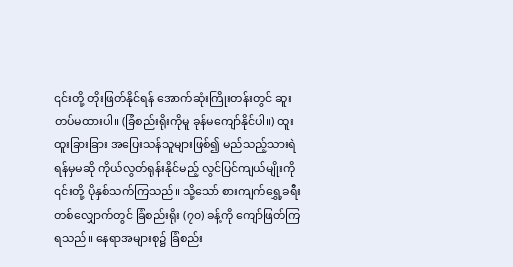၎င်းတို့ တိုးဖြတ်နိုင်ရန် အောက်ဆုံးကြိုးတန်းတွင် ဆူးတပ်မထားပါ။ (ခြံစည်းရိုးကိုမူ ခုန်မကျော်နိုင်ပါ။) ထူးထူးခြားခြား အပြေးသန်သူများဖြစ်၍ မည်သည့်သားရဲရန်မှမဆို ကိုယ်လွတ်ရုန်းနိုင်မည့် လွင်ပြင်ကျယ်မျိုးကို ၎င်းတို့ ပိုနှစ်သက်ကြသည်။ သို့သော် စားကျက်ရွှေ့ခရီးတစ်လျှောက်တွင် ခြံစည်းရိုး (၇၀) ခန့်ကို ကျော်ဖြတ်ကြရသည်။ နေရာအများစု၌ ခြံစည်း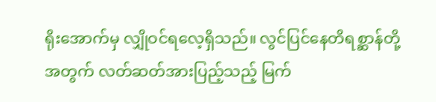ရိုးအောက်မှ လျှိုဝင်ရလေ့ရှိသည်။ လွင်ပြင်နေတိရစ္ဆာန်တို့အတွက် လတ်ဆတ်အားပြည့်သည့် မြက်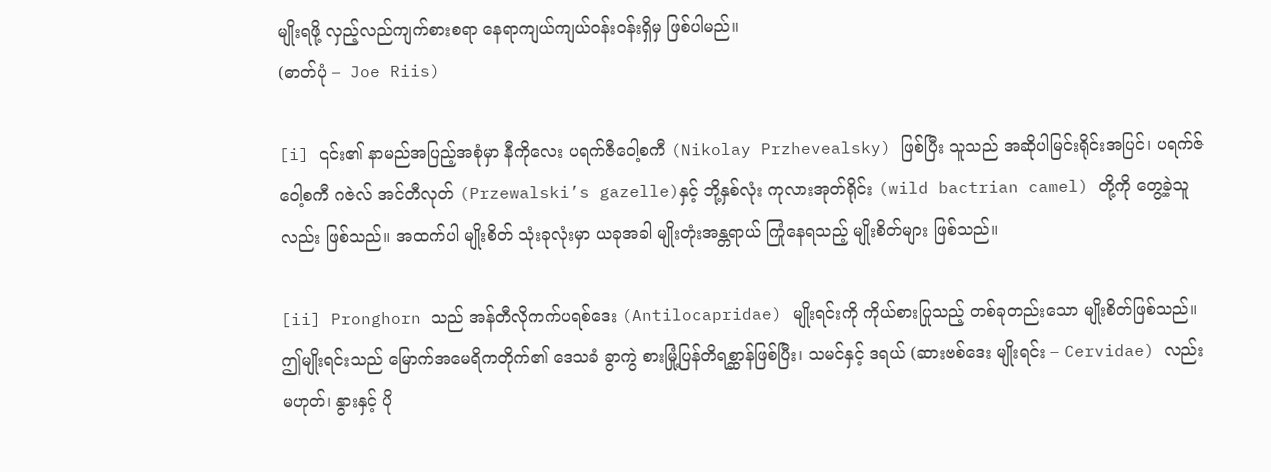မျိုးရဖို့ လှည့်လည်ကျက်စားစရာ နေရာကျယ်ကျယ်ဝန်းဝန်းရှိမှ ဖြစ်ပါမည်။
(ဓာတ်ပုံ –  Joe Riis)

[i] ၎င်း၏ နာမည်အပြည့်အစုံမှာ နီကိုလေး ပရက်ဇီဝေါ့စကီ (Nikolay Przhevealsky) ဖြစ်ပြီး သူသည် အဆိုပါမြင်းရိုင်းအပြင်၊ ပရက်ဇ်ဝေါ့စကီ ဂဇဲလ် အင်တီလုတ် (Przewalski’s gazelle)နှင့် ဘို့နှစ်လုံး ကုလားအုတ်ရိုင်း (wild bactrian camel) တို့ကို တွေ့ခဲ့သူလည်း ဖြစ်သည်။ အထက်ပါ မျိုးစိတ် သုံးခုလုံးမှာ ယခုအခါ မျိုးတုံးအန္တရာယ် ကြုံနေရသည့် မျိုးစိတ်များ ဖြစ်သည်။

[ii] Pronghorn သည် အန်တီလိုကက်ပရစ်ဒေး (Antilocapridae) မျိုးရင်းကို ကိုယ်စားပြုသည့် တစ်ခုတည်းသော မျိုးစိတ်ဖြစ်သည်။ ဤမျိုးရင်းသည် မြောက်အမေရိကတိုက်၏ ဒေသခံ ခွာကွဲ စားမြုံ့ပြန်တိရစ္ဆာန်ဖြစ်ပြီး၊ သမင်နှင့် ဒရယ် (ဆားဗစ်ဒေး မျိုးရင်း – Cervidae) လည်း မဟုတ်၊ နွားနှင့် ပို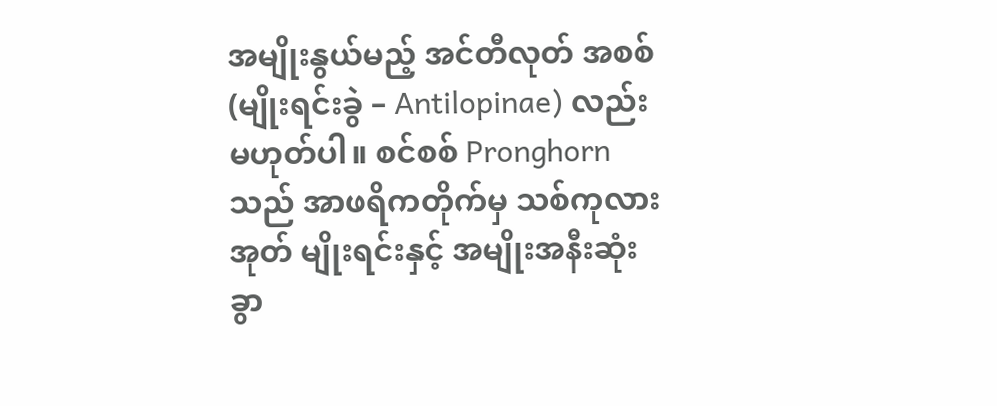အမျိုးနွယ်မည့် အင်တီလုတ် အစစ် (မျိုးရင်းခွဲ – Antilopinae) လည်း မဟုတ်ပါ။ စင်စစ် Pronghorn သည် အာဖရိကတိုက်မှ သစ်ကုလားအုတ် မျိုးရင်းနှင့် အမျိုးအနီးဆုံး ခွာ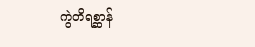ကွဲတိရစ္ဆာန်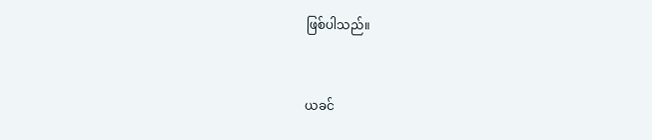ဖြစ်ပါသည်။


ယခင်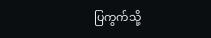ပြကွက်သို့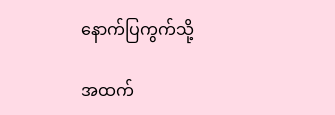နောက်ပြကွက်သို့

အထက်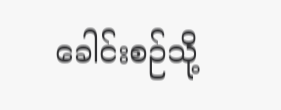ခေါင်းစဉ်သို့